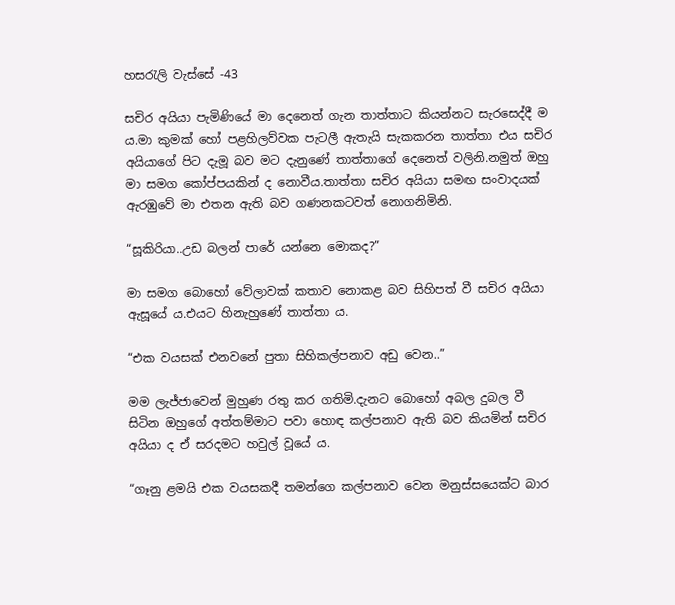හසරැලි වැස්සේ -43

සචිර අයියා පැමිණියේ මා දෙනෙත් ගැන තාත්තාට කියන්නට සැරසෙද්දී ම ය.මා කුමක් හෝ පළහිලව්වක පැටලී ඇතැයි සැකකරන තාත්තා එය සචිර අයියාගේ පිට දැමූ බව මට දැනුණේ තාත්තාගේ දෙනෙත් වලිනි.නමුත් ඔහු මා සමග කෝප්පයකින් ද නොවීය.තාත්තා සචිර අයියා සමඟ සංවාදයක් ඇරඹුවේ මා එතන ඇති බව ගණනකටවත් නොගනිමිනි.

“සූකිරියා..උඩ බලන් පාරේ යන්නෙ මොකද?”

මා සමග බොහෝ වේලාවක් කතාව නොකළ බව සිහිපත් වී සචිර අයියා ඇසූයේ ය.එයට හිනැහුණේ තාත්තා ය.

“එක වයසක් එනවනේ පුතා සිහිකල්පනාව අඩු වෙන..”

මම ලැජ්ජාවෙන් මුහුණ රතු කර ගතිමි.දැනට බොහෝ අබල දුබල වී සිටින ඔහුගේ අත්තම්මාට පවා හොඳ කල්පනාව ඇති බව කියමින් සචිර අයියා ද ඒ සරදමට හවුල් වූයේ ය.

“ගෑනු ළමයි එක වයසකදී තමන්ගෙ කල්පනාව වෙන මනුස්සයෙක්ට බාර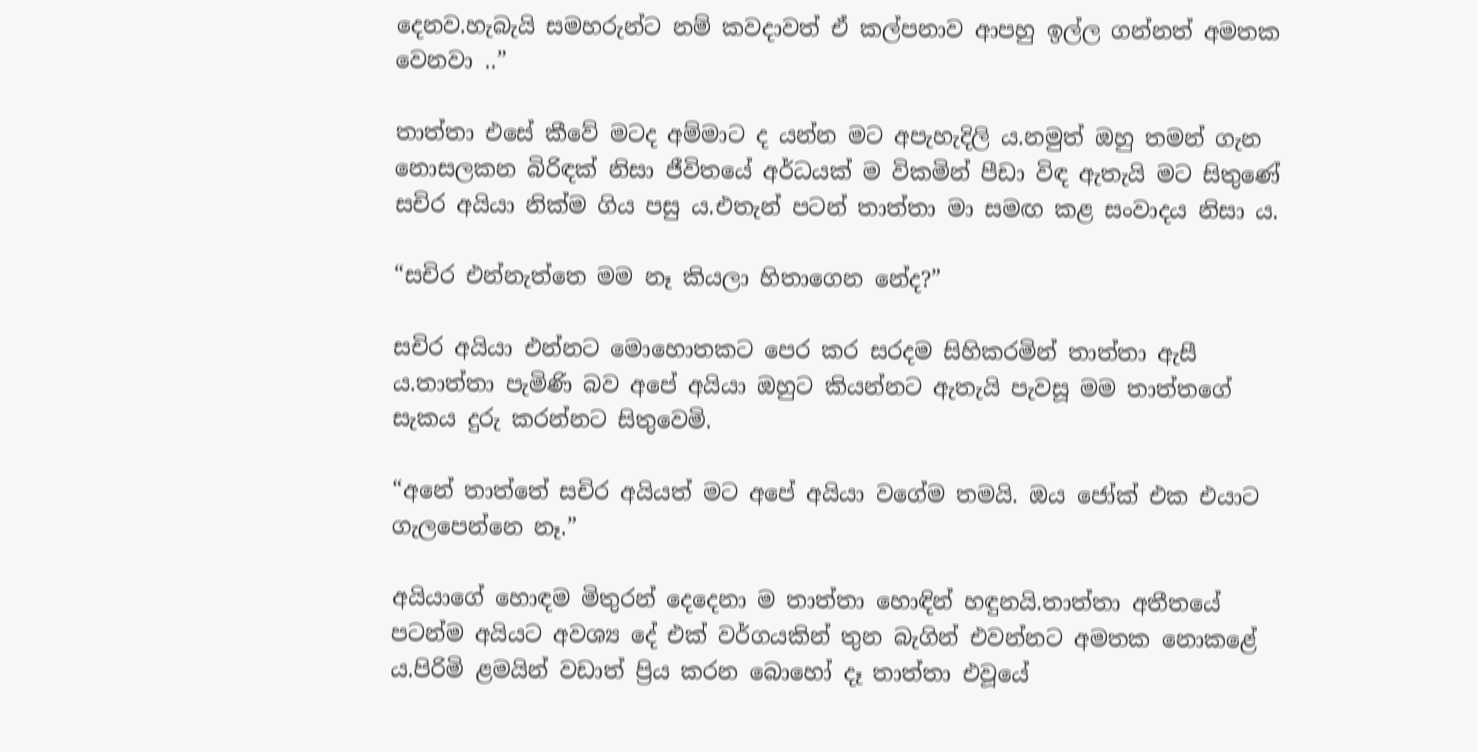දෙනව.හැබැයි සමහරුන්ට නම් කවදාවත් ඒ කල්පනාව ආපහු ඉල්ල ගන්නත් අමතක වෙනවා ..”

තාත්තා එසේ කීවේ මටද අම්මාට ද යන්න මට අපැහැදිලි ය.නමුත් ඔහු තමන් ගැන නොසලකන බිරිඳක් නිසා ජීවිතයේ අර්ධයක් ම විකමින් පීඩා විඳ ඇතැයි මට සිතුණේ සචිර අයියා නික්ම ගිය පසු ය.එතැන් පටන් තාත්තා මා සමඟ කළ සංවාදය නිසා ය.

“සචිර එන්නැත්තෙ මම නෑ කියලා හිතාගෙන නේද?”

සචිර අයියා එන්නට මොහොතකට පෙර කර සරදම සිහිකරමින් තාත්තා ඇසී ය.තාත්තා පැමිණි බව අපේ අයියා ඔහුට කියන්නට ඇතැයි පැවසූ මම තාත්තගේ සැකය දුරු කරන්නට සිතුවෙමි.

“අනේ තාත්තේ සචිර අයියත් මට අපේ අයියා වගේම තමයි. ඔය ජෝක් එක එයාට ගැලපෙන්නෙ නෑ.”

අයියාගේ හොඳම මිතුරන් දෙදෙනා ම තාත්තා හොඳින් හඳුනයි.තාත්තා අතීතයේ පටන්ම අයියට අවශ්‍ය දේ එක් වර්ගයකින් තුන බැගින් එවන්නට අමතක නොකළේ ය.පිරිමි ළමයින් වඩාත් ප්‍රිය කරන බොහෝ දෑ තාත්තා එවූයේ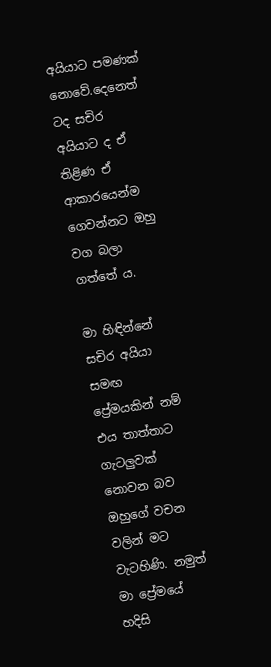අයියාට පමණක් නොවේ.දෙනෙත් ටද සචිර අයියාට ද ඒ තිළිණ ඒ ආකාරයෙන්ම ගෙවන්නට ඔහු වග බලා ගත්තේ ය.

මා හිඳින්නේ සචිර අයියා සමඟ ප්‍රේමයකින් නම් එය තාත්තාට ගැටලුවක් නොවන බව ඔහුගේ වචන වලින් මට වැටහිණි. නමුත් මා ප්‍රේමයේ හදිසි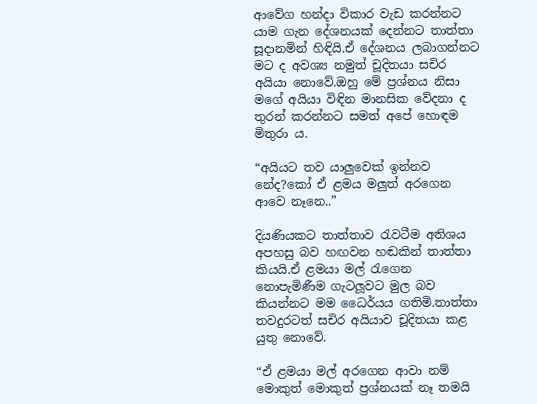ආවේග හන්දා විකාර වැඩ කරන්නට යාම ගැන දේශනයක් දෙන්නට තාත්තා සූදානමින් හිඳියි.ඒ දේශනය ලබාගන්නට මට ද අවශ්‍ය නමුත් චූදිතයා සචිර අයියා නොවේ.ඔහු මේ ප්‍රශ්නය නිසා මගේ අයියා විඳින මානසික වේදනා ද තුරන් කරන්නට සමත් අපේ හොඳම මිතුරා ය.

“අයියට තව යාලුවෙක් ඉන්නව නේද?කෝ ඒ ළමය මලුත් අරගෙන ආවෙ නෑනෙ..”

දියණියකට තාත්තාව රැවටීම අතිශය අපහසු බව හඟවන හඬකින් තාත්තා කියයි.ඒ ළමයා මල් රැගෙන නොපැමිණීම ගැටලූවට මුල බව කියන්නට මම ධෛර්යය ගතිමි.තාත්තා තවදුරටත් සචිර අයියාව චූදිතයා කළ යුතු නොවේ.

“ඒ ළමයා මල් අරගෙන ආවා නම් මොකුත් මොකුත් ප්‍රශ්නයක් නෑ තමයි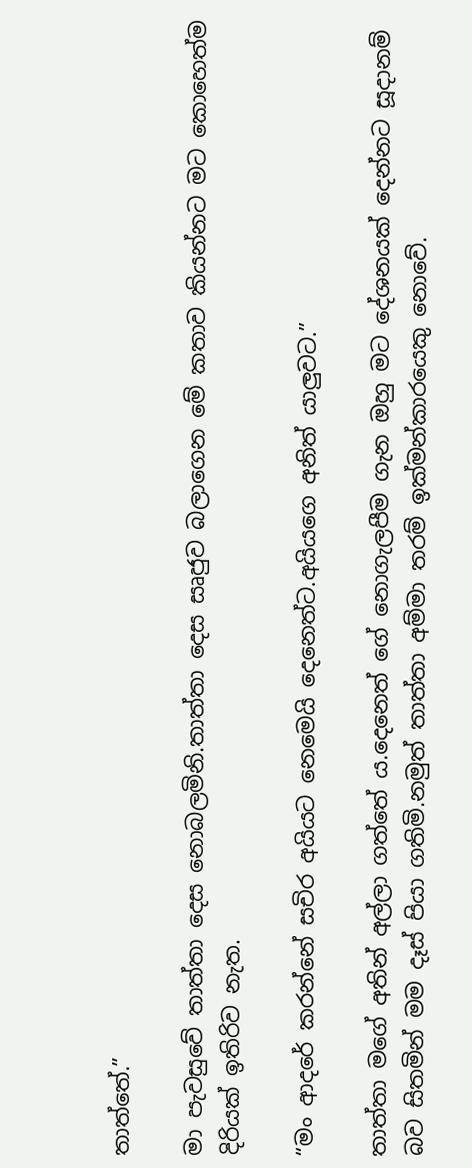තාත්තේ.”

මා පැවසුවේ තාත්තා දෙස නොබලමිනි.තාත්තා දෙස සෘජුව බලාගෙන මේ කතාව කියන්නට මට කොහෙත්ම දිරියක් ඉතිරිව නැත.

“මං ආදරේ කරන්නේ සචිර අයියට නෙමෙයි දෙනෙත්ට.අයියගෙ අනිත් යාලුවට.”

තාත්තා මගේ අතින් අල්ලා ගත්තේ ය.දෙනෙත් ගේ නොගැලපීම ගැන ඔහු මට දේශනයක් දෙන්නට සූදානම් බව සිතමින් මම දෑස් පියා ගතිමි.නමුත් තාත්තා අම්මා තරම් ඉක්මන්කාරයෙකු නොවේ.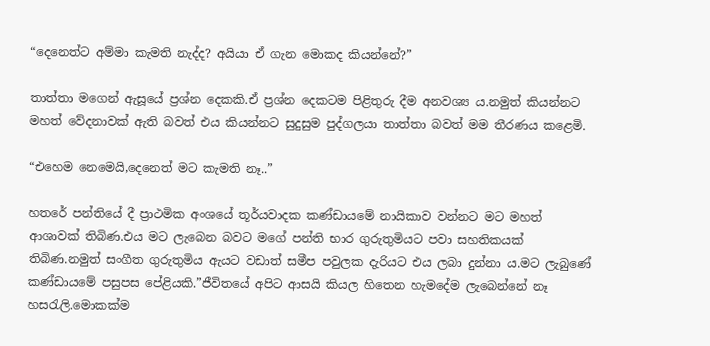“දෙනෙත්ට අම්මා කැමති නැද්ද? අයියා ඒ ගැන මොකද කියන්නේ?”

තාත්තා මගෙන් ඇසූයේ ප්‍රශ්න දෙකකි.ඒ ප්‍රශ්න දෙකටම පිළිතුරු දීම අනවශ්‍ය ය.නමුත් කියන්නට මහත් වේදනාවක් ඇති බවත් එය කියන්නට සුදුසුම පුද්ගලයා තාත්තා බවත් මම තීරණය කළෙමි.

“එහෙම නෙමෙයි,දෙනෙත් මට කැමති නෑ..”

හතරේ පන්තියේ දී ප්‍රාථමික අංශයේ තූර්යවාදක කණ්ඩායමේ නායිකාව වන්නට මට මහත් ආශාවක් තිබිණ.එය මට ලැබෙන බවට මගේ පන්ති භාර ගුරුතුමියට පවා සහතිකයක් තිබිණ.නමුත් සංගීත ගුරුතුමිය ඇයට වඩාත් සමීප පවුලක දැරියට එය ලබා දුන්නා ය.මට ලැබුණේ කණ්ඩායමේ පසුපස පේළියකි.”ජීවිතයේ අපිට ආසයි කියල හිතෙන හැමදේම ලැබෙන්නේ නෑ හසරැලි.මොකක්ම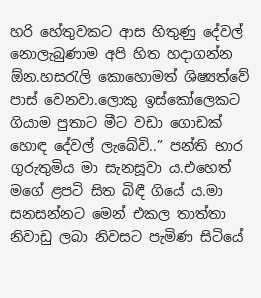හරි හේතුවකට ආස හිතුණු දේවල් නොලැබුණාම අපි හිත හදාගන්න ඕන.හසරැලි කොහොමත් ශිෂ්‍යත්වේ පාස් වෙනවා.ලොකු ඉස්කෝලෙකට ගියාම පුතාට මීට වඩා ගොඩක් හොඳ දේවල් ලැබේවි..” පන්ති භාර ගුරුතුමිය මා සැනසූවා ය.එහෙත් මගේ ළපටි සිත බිඳී ගියේ ය.මා සනසන්නට මෙන් එකල තාත්තා නිවාඩු ලබා නිවසට පැමිණ සිටියේ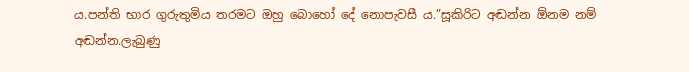ය.පන්ති භාර ගුරුතුමිය තරමට ඔහු බොහෝ දේ නොපැවසී ය.”සූකිරිට අඬන්න ඕනම නම් අඬන්න.ලැබුණු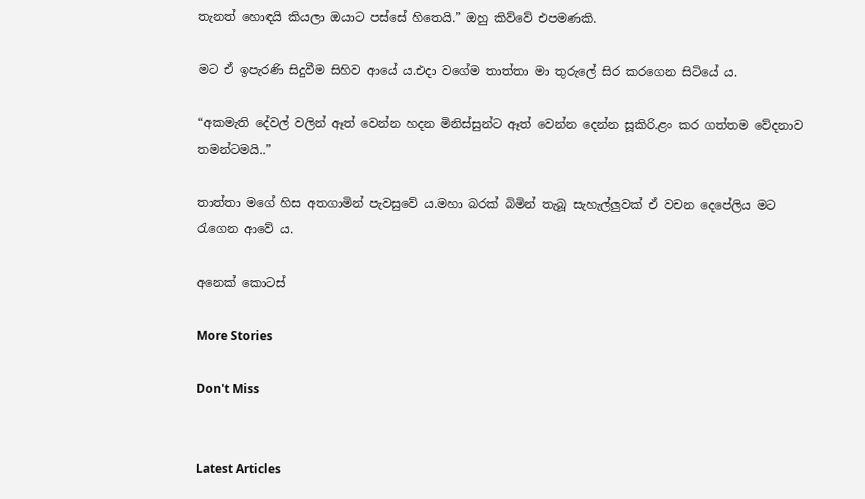තැනත් හොඳයි කියලා ඔයාට පස්සේ හිතෙයි.” ඔහු කිව්වේ එපමණකි.

මට ඒ ඉපැරණි සිදුවීම සිහිව ආයේ ය.එදා වගේම තාත්තා මා තුරුලේ සිර කරගෙන සිටියේ ය.

“අකමැති දේවල් වලින් ඈත් වෙන්න හදන මිනිස්සුන්ට ඈත් වෙන්න දෙන්න සූකිරි.ළං කර ගත්තම වේදනාව තමන්ටමයි..”

තාත්තා මගේ හිස අතගාමින් පැවසුවේ ය.මහා බරක් බිමින් තැබූ සැහැල්ලුවක් ඒ වචන දෙපේලිය මට රැගෙන ආවේ ය.

අනෙක් කොටස්

More Stories

Don't Miss


Latest Articles